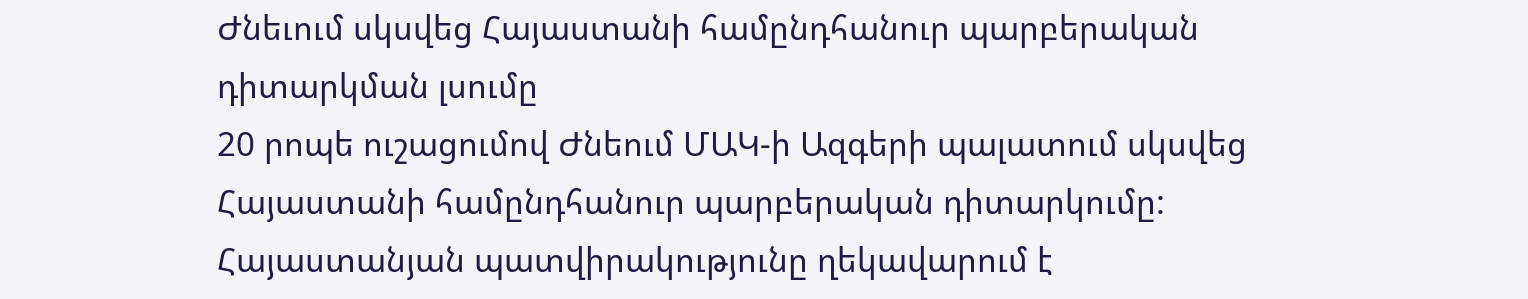Ժնեւում սկսվեց Հայաստանի համընդհանուր պարբերական դիտարկման լսումը
20 րոպե ուշացումով Ժնեում ՄԱԿ-ի Ազգերի պալատում սկսվեց Հայաստանի համընդհանուր պարբերական դիտարկումը: Հայաստանյան պատվիրակությունը ղեկավարում է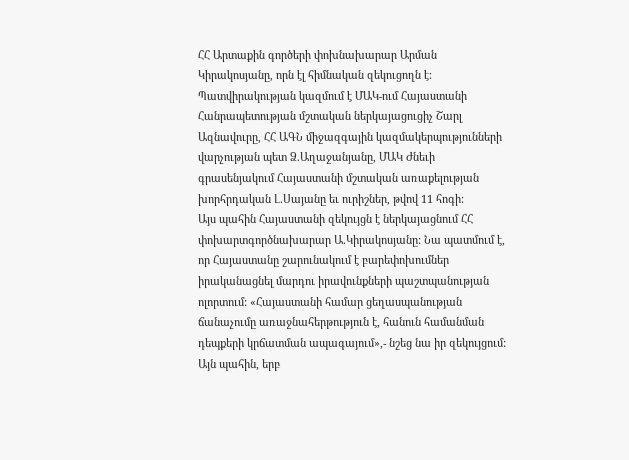ՀՀ Արտաքին գործերի փոխնախարար Արման Կիրակոսյանը, որն էլ հիմնական զեկուցողն է: Պատվիրակության կազմում է ՄԱԿ-ում Հայաստանի Հանրապետության մշտական ներկայացուցիչ Շարլ Ազնավուրը, ՀՀ ԱԳՆ միջազգային կազմակերպությունների վարչության պետ Ձ.Աղաջանյանը, ՄԱԿ Ժնեւի գրասենյակում Հայաստանի մշտական առաքելության խորհրդական Լ.Սայանը եւ ուրիշներ, թվով 11 հոգի:
Այս պահին Հայաստանի զեկույցն է ներկայացնում ՀՀ փոխարտգործնախարար Ա.Կիրակոսյանը: Նա պատմում է, որ Հայաստանը շարունակում է բարեփոխումներ իրականացնել մարդու իրավունքների պաշտպանության ոլորտում: «Հայաստանի համար ցեղասպանության ճանաչումը առաջնահերթություն է, հանուն համանման դեպքերի կրճատման ապագայում»,- նշեց նա իր զեկույցում: Այն պահին, երբ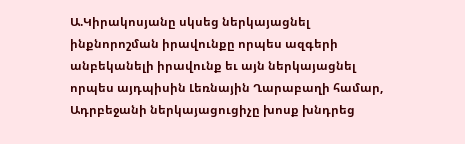Ա.Կիրակոսյանը սկսեց ներկայացնել ինքնորոշման իրավունքը որպես ազգերի անբեկանելի իրավունք եւ այն ներկայացնել որպես այդպիսին Լեռնային Ղարաբաղի համար, Ադրբեջանի ներկայացուցիչը խոսք խնդրեց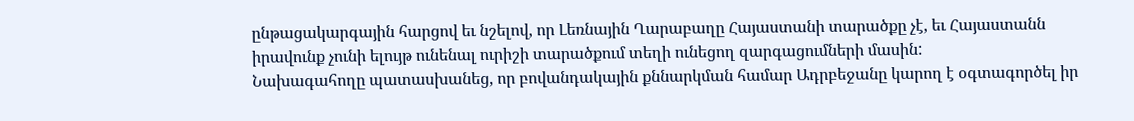ընթացակարգային հարցով եւ նշելով, որ Լեռնային Ղարաբաղը Հայաստանի տարածքը չէ, եւ Հայաստանն իրավունք չունի ելույթ ունենալ ուրիշի տարածքում տեղի ունեցող զարգացումների մասին:
Նախագահողը պատասխանեց, որ բովանդակային քննարկման համար Ադրբեջանը կարող է օգտագործել իր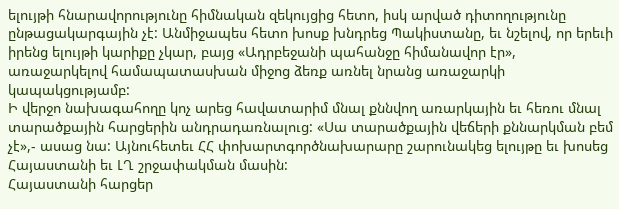ելույթի հնարավորությունը հիմնական զեկույցից հետո, իսկ արված դիտողությունը ընթացակարգային չէ: Անմիջապես հետո խոսք խնդրեց Պակիստանը, եւ նշելով, որ երեւի իրենց ելույթի կարիքը չկար, բայց «Ադրբեջանի պահանջը հիմանավոր էր», առաջարկելով համապատասխան միջոց ձեռք առնել նրանց առաջարկի կապակցությամբ:
Ի վերջո նախագահողը կոչ արեց հավատարիմ մնալ քննվող առարկային եւ հեռու մնալ տարածքային հարցերին անդրադառնալուց: «Սա տարածքային վեճերի քննարկման բեմ չէ»,- ասաց նա: Այնուհետեւ ՀՀ փոխարտգործնախարարը շարունակեց ելույթը եւ խոսեց Հայաստանի եւ ԼՂ շրջափակման մասին:
Հայաստանի հարցեր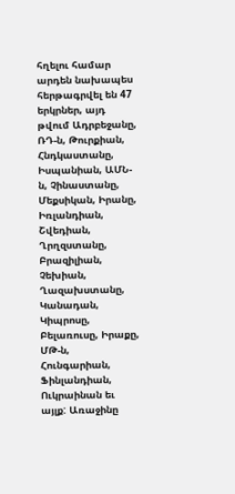հղելու համար արդեն նախապես հերթագրվել են 47 երկրներ, այդ թվում Ադրբեջանը, ՌԴ-ն, Թուրքիան, Հնդկաստանը, Իսպանիան, ԱՄՆ-ն, Չինաստանը, Մեքսիկան, Իրանը, Իռլանդիան, Շվեդիան, Ղրղզստանը, Բրազիլիան, Չեխիան, Ղազախստանը, Կանադան, Կիպրոսը, Բելառուսը, Իրաքը, ՄԹ-ն, Հունգարիան, Ֆինլանդիան, Ուկրաինան եւ այլք: Առաջինը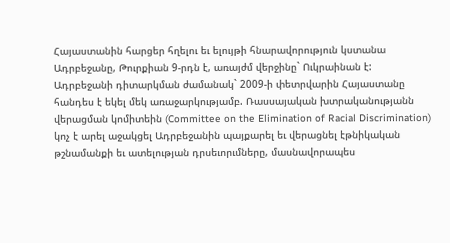Հայաստանին հարցեր հղելու եւ ելույթի հնարավորություն կստանա Ադրբեջանը, Թուրքիան 9-րդն է, առայժմ վերջինը` Ուկրաինան է:
Ադրբեջանի դիտարկման ժամանակ` 2009-ի փետրվարին Հայաստանը հանդես է եկել մեկ առաջարկությամբ. Ռասսայական խտրականությանն վերացման կոմիտեին (Committee on the Elimination of Racial Discrimination) կոչ է արել աջակցել Ադրբեջանին պայքարել եւ վերացնել էթնիկական թշնամանքի եւ ատելության դրսեւորւմները, մասնավորապես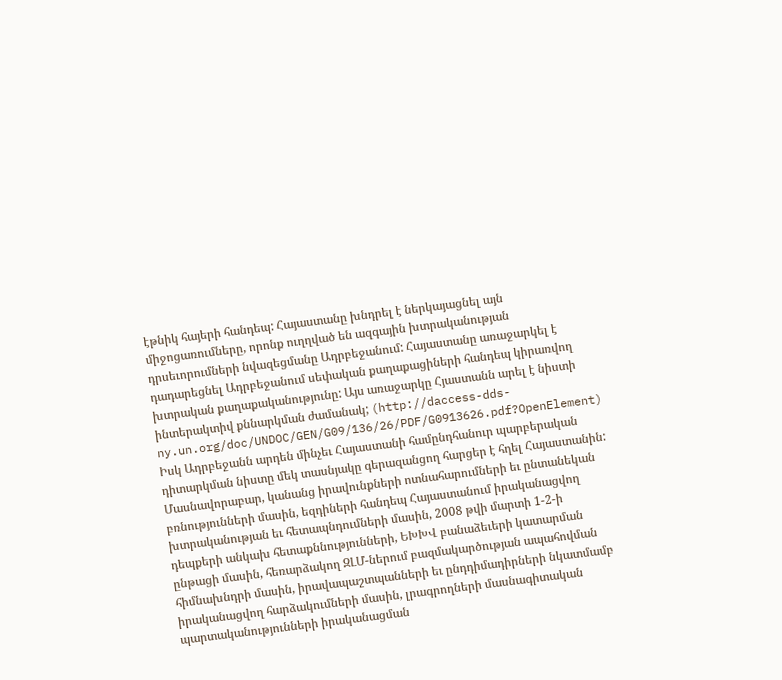էթնիկ հայերի հանդեպ: Հայաստանը խնդրել է ներկայացնել այն միջոցառումները, որոնք ուղղված են ազգային խտրականության դրսեւորումների նվազեցմանը Ադրբեջանում: Հայաստանը առաջարկել է դադարեցնել Ադրբեջանում սեփական քաղաքացիների հանդեպ կիրառվող խտրական քաղաքականությունը: Այս առաջարկը Հյաստանն արել է նիստի ինտերակտիվ քննարկման ժամանակ; (http://daccess-dds-ny.un.org/doc/UNDOC/GEN/G09/136/26/PDF/G0913626.pdf?OpenElement)
Իսկ Ադրբեջանն արդեն մինչեւ Հայաստանի համընդհանուր պարբերական դիտարկման նիստը մեկ տասնյակը գերազանցող հարցեր է հղել Հայաստանին: Մասնավորաբար, կանանց իրավունքների ոտնահարումների եւ ընտանեկան բռնությունների մասին, եզդիների հանդեպ Հայաստանում իրականացվող խտրականության եւ հետապնդումների մասին, 2008 թվի մարտի 1-2-ի դեպքերի անկախ հետաքննությունների, ԵԽԽՎ բանաձեւերի կատարման ընթացի մասին, հեռարձակող ԶԼՄ-ներում բազմակարծության ապահովման հիմնախնդրի մասին, իրավապաշտպանների եւ ընդդիմադիրների նկատմամբ իրականացվող հարձակումների մասին, լրագրողների մասնագիտական պարտականությունների իրականացման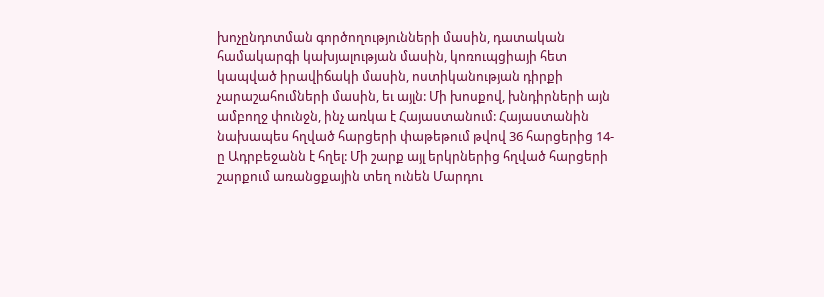խոչընդոտման գործողությունների մասին, դատական համակարգի կախյալության մասին, կոռուպցիայի հետ կապված իրավիճակի մասին, ոստիկանության դիրքի չարաշահումների մասին, եւ այլն: Մի խոսքով, խնդիրների այն ամբողջ փունջն, ինչ առկա է Հայաստանում: Հայաստանին նախապես հղված հարցերի փաթեթում թվով 36 հարցերից 14-ը Ադրբեջանն է հղել: Մի շարք այլ երկրներից հղված հարցերի շարքում առանցքային տեղ ունեն Մարդու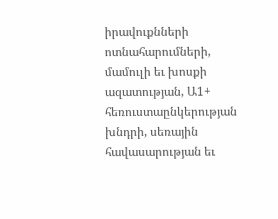իրավուքնների ոտնահարումների, մամուլի եւ խոսքի ազատության, Ա1+ հեռուստաընկերության խնդրի, սեռային հավասարության եւ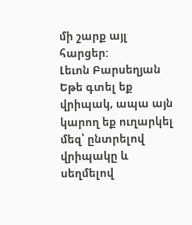մի շարք այլ հարցեր:
Լեւոն Բարսեղյան
Եթե գտել եք վրիպակ, ապա այն կարող եք ուղարկել մեզ՝ ընտրելով վրիպակը և սեղմելով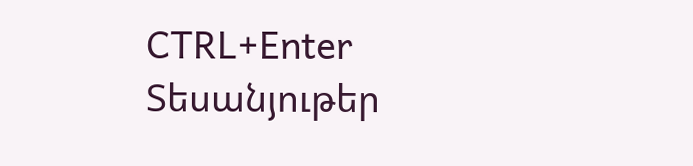CTRL+Enter
Տեսանյութեր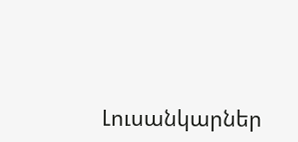Լուսանկարներ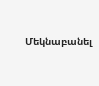Մեկնաբանել